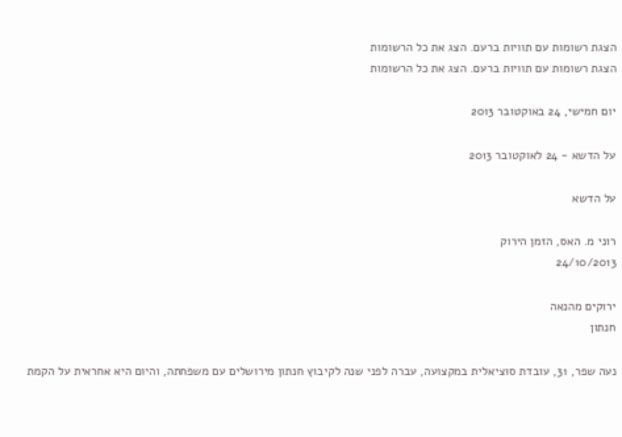הצגת רשומות עם תוויות ברעם. הצג את כל הרשומות
הצגת רשומות עם תוויות ברעם. הצג את כל הרשומות

יום חמישי, 24 באוקטובר 2013

על הדשא - 24 לאוקטובר 2013

על הדשא

רוני מ. האס, הזמן הירוק
24/10/2013

ירוקים מהנאה
חנתון

נעה שפר, 31, עובדת סוציאלית במקצועה, עברה לפני שנה לקיבוץ חנתון מירושלים עם משפחתה, והיום היא אחראית על הקמת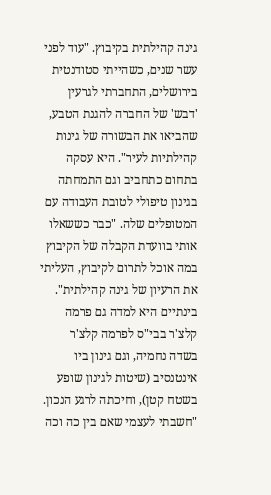גינה קהילתית בקיבוץ. "עוד לפני עשר שנים, כשהייתי סטודנטית בירושלים, התחברתי לגרעין 'דבש' של החברה להגנת הטבע, שהביאו את הבשורה של גינות קהילתיות לעיר". היא עסקה בתחום כתחביב וגם התמחתה בגינון טיפולי לטובת העבודה עם המטופלים שלה. "כבר כששאלו אותי בוועדת הקבלה של הקיבוץ במה אוכל לתרום לקיבוץ, העליתי את הרעיון של גינה קהילתית". בינתיים היא למדה גם פרמה קלצ'ר בבי"ס לפרמה קלצ'ר בשדה נחמיה, וגם גינון ביו אינטנסיב (שיטות לגינון שופע בשטח קטן), וחיכתה לרגע הנכון. "חשבתי לעצמי שאם בין כה וכה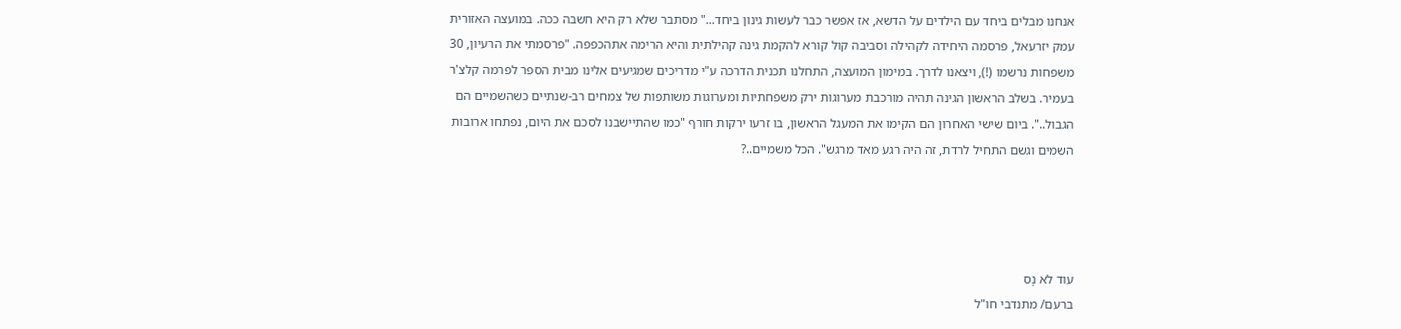אנחנו מבלים ביחד עם הילדים על הדשא, אז אפשר כבר לעשות גינון ביחד..." מסתבר שלא רק היא חשבה ככה. במועצה האזורית עמק יזרעאל, פרסמה היחידה לקהילה וסביבה קול קורא להקמת גינה קהילתית והיא הרימה אתהכפפה. "פרסמתי את הרעיון, 30 משפחות נרשמו (!), ויצאנו לדרך. במימון המועצה, התחלנו תכנית הדרכה ע"י מדריכים שמגיעים אלינו מבית הספר לפרמה קלצ'ר בעמיר. בשלב הראשון הגינה תהיה מורכבת מערוגות ירק משפחתיות ומערוגות משותפות של צמחים רב-שנתיים כשהשמיים הם הגבול..". ביום שישי האחרון הם הקימו את המעגל הראשון, בו זרעו ירקות חורף "כמו שהתיישבנו לסכם את היום, נפתחו ארובות השמים וגשם התחיל לרדת, זה היה רגע מאד מרגש". הכל משמיים..?




עוד לא נָס
ברעם/ מתנדבי חו"ל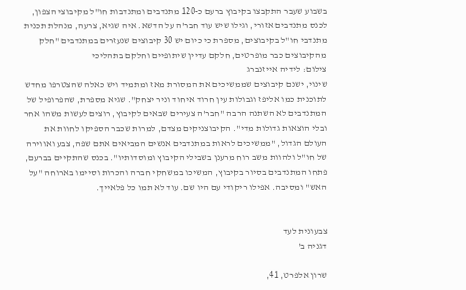בשבוע שעבר התקבצו בקיבוץ ברעם כ-120 מתנדבים ומתנדבות חו"ל מקיבוצי הצפון, לכנס מתנדבים אזורי, וגילו שיש עוד חבר'ה על הדשא. איה שגיא, צרעה, מנהלת תכנית מתנדבי חו"ל בקיבוצים, מספרת כי כיום יש 30 קיבוצים שנעזרים במתנדבים "חלק מהקיבוצים כבר מופרטים, חלקם עדיין שיתופיים וחלקם בתהליכי
צילום: לידיה אייזנברג
שינוי, ישנם קיבוצים שממשיכים את המסורת מאז ומתמיד ויש כאלה שהצטרפו מחדש לתוכנית כמו אליפז וגבולות עין חרוד איחוד וניר יצחק". שגיא מספרת, שהפרופיל של המתנדבים לא השתנה הרבה "חבר'ה צעירים שבאים לקיבוץ, רוצים לעשות משהו אחר ובלי הוצאות גדולות מדי". הקיבוצניקים מצדם, למרות שכבר הספיקו לחוות את העולם הגדול, "ממשיכים לראות במתנדבים אנשים המביאים אתם שפה, צבע ואווירה של חו"ל ולהוות משב רוח מרענן בשבילי הקיבוץ ומוסדותיו". בכנס שהתקיים בברעם, פתחו המתנדבים בסיור בקיבוץ, המשיכו במשחקי חברה והכרות וסיימו בארוחה "על האש" ומסיבה. אפילו ריקודי עם היו שם. עוד לא תמו כל פלאייך.


צבעונית לעד
דגניה ב'

שרון אלפרט, 41,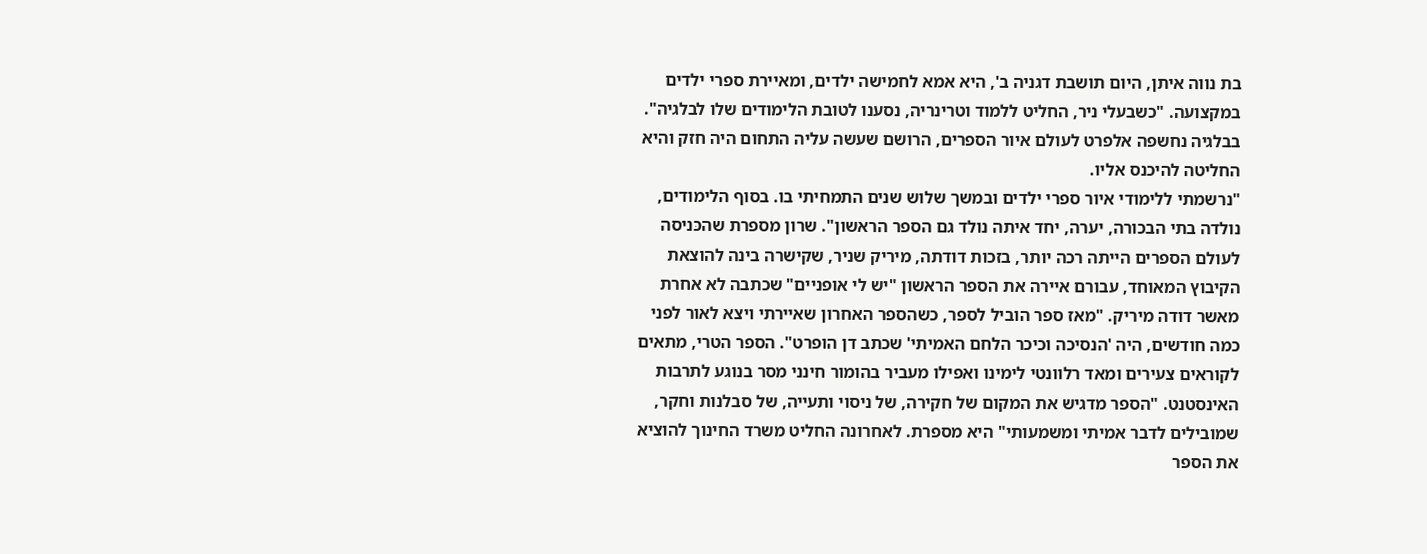בת נווה איתן, היום תושבת דגניה ב', היא אמא לחמישה ילדים, ומאיירת ספרי ילדים במקצועה. "כשבעלי ניר, החליט ללמוד וטרינריה, נסענו לטובת הלימודים שלו לבלגיה". בבלגיה נחשפה אלפרט לעולם איור הספרים, הרושם שעשה עליה התחום היה חזק והיא החליטה להיכנס אליו.
"נרשמתי ללימודי איור ספרי ילדים ובמשך שלוש שנים התמחיתי בו. בסוף הלימודים, נולדה בתי הבכורה, יערה, יחד איתה נולד גם הספר הראשון". שרון מספרת שהכּניסה לעולם הספרים הייתה רכה יותר, בזכות דודתה, מיריק שניר, שקישרה בינה להוצאת הקיבוץ המאוחד, עבורם איירה את הספר הראשון "יש לי אופניים" שכתבה לא אחרת מאשר דודה מיריק. "מאז ספר הוביל לספר, כשהספר האחרון שאיירתי ויצא לאור לפני כמה חודשים, היה 'הנסיכה וכיכר הלחם האמיתי' שכתב דן הופרט". הספר הטרי, מתאים לקוראים צעירים ומאד רלוונטי לימינו ואפילו מעביר בהומור חינני מסר בנוגע לתרבות האינסטנט. "הספר מדגיש את המקום של חקירה, של ניסוי ותעייה, של סבלנות וחקר, שמובילים לדבר אמיתי ומשמעותי" היא מספרת. לאחרונה החליט משרד החינוך להוציא את הספר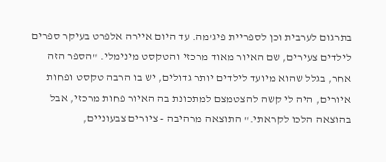בתרגום לערבית וכן לספריית פיג'מה. עד היום איירה אלפרט בעיקר ספרים לילדים צעירים, שם האיור מאוד מרכזי והטקסט מינימלי. "הספר הזה אחר, בגלל שהוא מיועד לילדים יותר גדולים, יש בו הרבה טקסט ופחות איורים, היה לי קשה להצטמצם למתכונת בה האיור פחות מרכזי, אבל בהוצאה הלכו לקראתי." התוצאה מרהיבה - ציורים צבעוניים,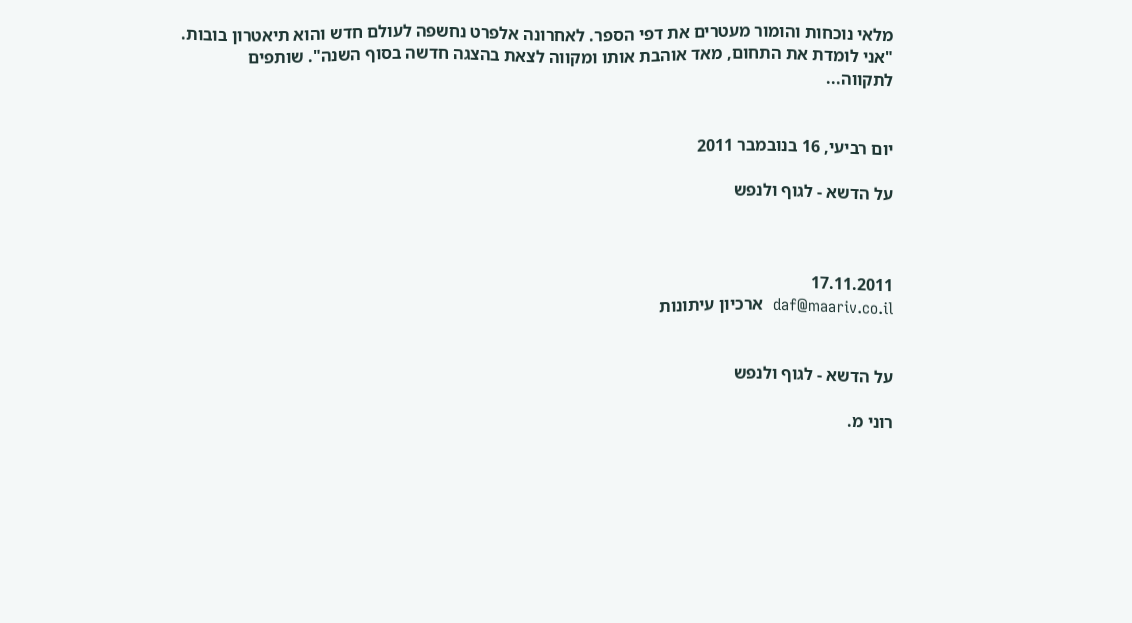מלאי נוכחות והומור מעטרים את דפי הספר. לאחרונה אלפרט נחשפה לעולם חדש והוא תיאטרון בובות. "אני לומדת את התחום, מאד אוהבת אותו ומקווה לצאת בהצגה חדשה בסוף השנה". שותפים לתקווה...


יום רביעי, 16 בנובמבר 2011

על הדשא - לגוף ולנפש



17.11.2011
daf@maariv.co.il  ארכיון עיתונות


על הדשא - לגוף ולנפש

רוני מ.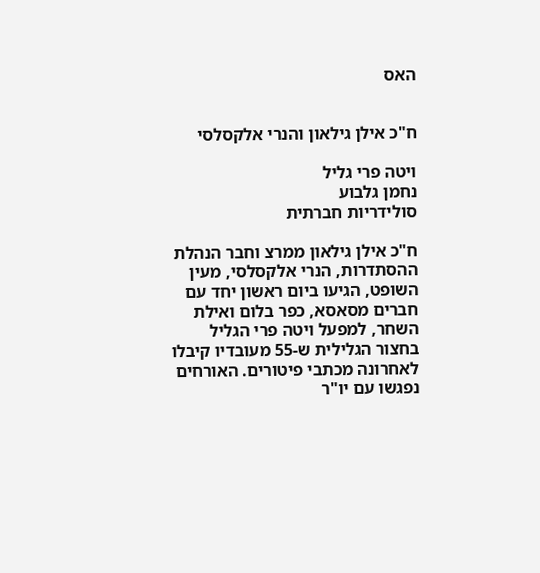האס


ח"כ אילן גילאון והנרי אלקסלסי

ויטה פרי גליל
נחמן גלבוע
סולידריות חברתית

ח"כ אילן גילאון ממרצ וחבר הנהלת ההסתדרות, הנרי אלקסלסי, מעין השופט, הגיעו ביום ראשון יחד עם חברים מסאסא, כפר בלום ואילת השחר, למפעל ויטה פרי הגליל בחצור הגלילית ש-55 מעובדיו קיבלו לאחרונה מכתבי פיטורים. האורחים נפגשו עם יו"ר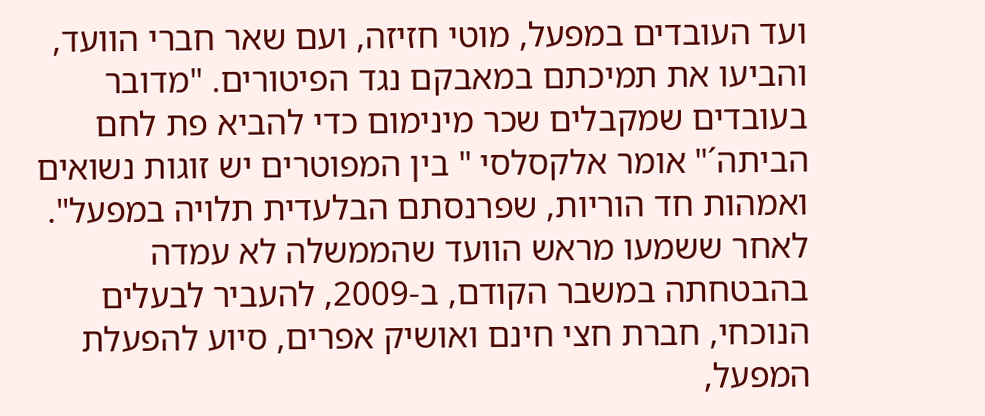ועד העובדים במפעל, מוטי חזיזה, ועם שאר חברי הוועד, והביעו את תמיכתם במאבקם נגד הפיטורים. "מדובר בעובדים שמקבלים שכר מינימום כדי להביא פת לחם הביתה´" אומר אלקסלסי " בין המפוטרים יש זוגות נשואים ואמהות חד הוריות, שפרנסתם הבלעדית תלויה במפעל".
לאחר ששמעו מראש הוועד שהממשלה לא עמדה בהבטחתה במשבר הקודם, ב-2009, להעביר לבעלים הנוכחי, חברת חצי חינם ואושיק אפרים, סיוע להפעלת המפעל,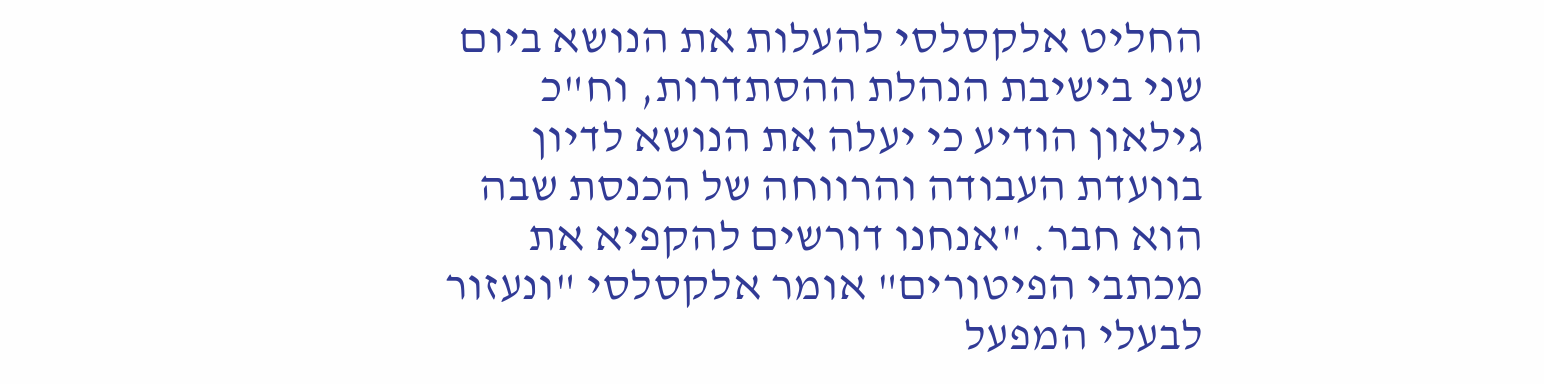החליט אלקסלסי להעלות את הנושא ביום שני בישיבת הנהלת ההסתדרות, וח"כ גילאון הודיע כי יעלה את הנושא לדיון בוועדת העבודה והרווחה של הכנסת שבה הוא חבר. "אנחנו דורשים להקפיא את מכתבי הפיטורים" אומר אלקסלסי "ונעזור לבעלי המפעל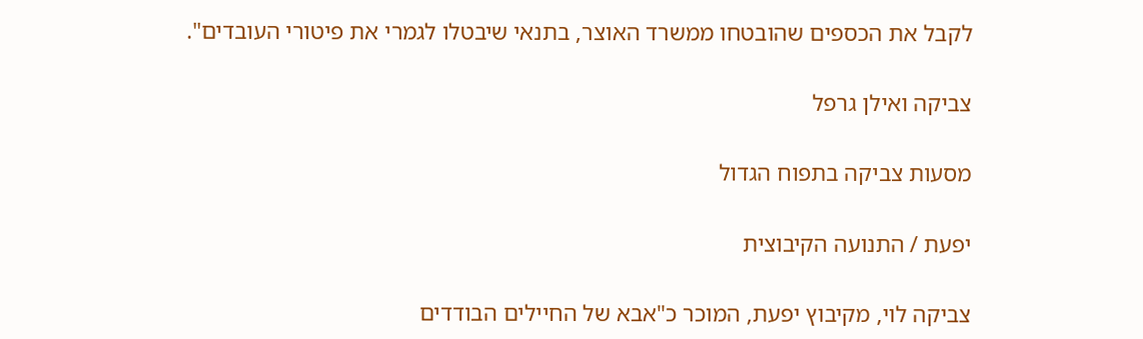לקבל את הכספים שהובטחו ממשרד האוצר, בתנאי שיבטלו לגמרי את פיטורי העובדים".

צביקה ואילן גרפל

מסעות צביקה בתפוח הגדול

יפעת / התנועה הקיבוצית

צביקה לוי, מקיבוץ יפעת, המוכר כ"אבא של החיילים הבודדים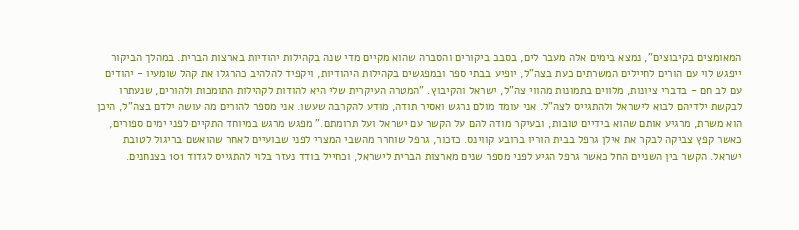המאומצים בקיבוצים", נמצא בימים אלה מעבר לים, בסבב ביקורים והסברה שהוא מקיים מדי שנה בקהילות יהודיות בארצות הברית. במהלך הביקור ייפגש לוי עם הורים לחיילים המשרתים כעת בצה"ל, יופיע בבתי ספר ובמפגשים בקהילות היהודיות, ויקפיד להלהיב כהרגלו את קהל שומעיו - יהודים עם לב חם - בדברי ציונות, מלווים בתמונות מהווי צה"ל, ישראל והקיבוץ. "המטרה העיקרית שלי היא להודות לקהילות התומכות ולהורים, שנעתרו לבקשת ילדיהם לבוא לישראל ולהתגייס לצה"ל. אני עומד מולם נרגש ואסיר תודה, מודע להקרבה שעשו. אני מספר להורים מה עושה ילדם בצה"ל, היכן הוא משרת, מרגיע אותם שהוא בידיים טובות, ובעיקר מודה להם על הקשר עם ישראל ועל תרומתם." מפגש מרגש במיוחד התקיים לפני ימים ספורים, כאשר קפץ צביקה לבקר את אילן גרפל בבית הוריו ברובע קווינס. כזכור, גרפל שוחרר מהשבי המצרי לפני שבועיים לאחר שהואשם בריגול לטובת ישראל. הקשר בין השניים החל כאשר גרפל הגיע לפני מספר שנים מארצות הברית לישראל, וכחייל בודד נעזר בלוי להתגייס לגדוד 101 בצנחנים.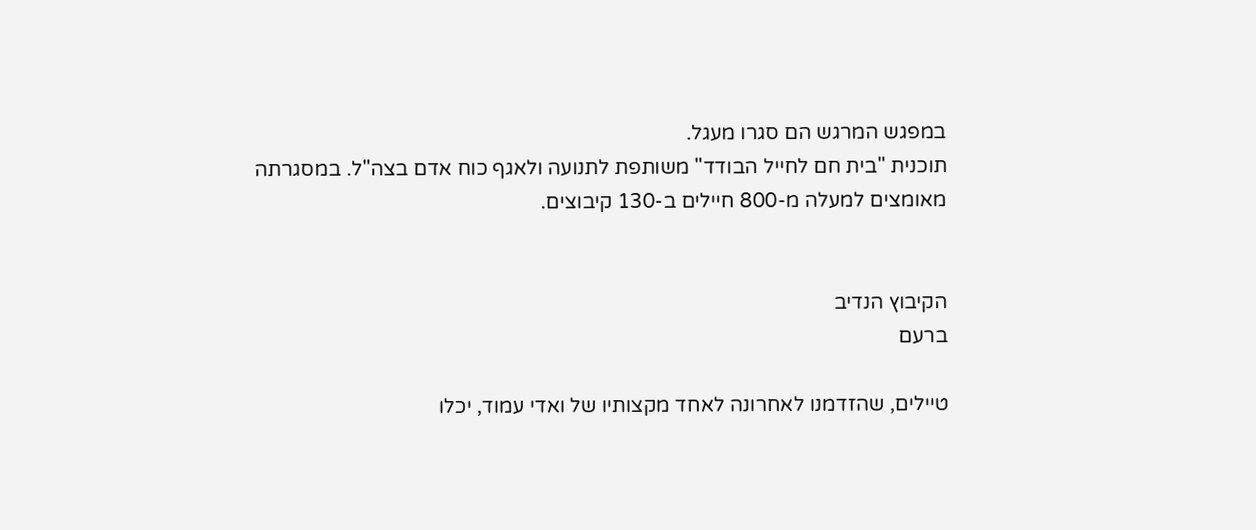במפגש המרגש הם סגרו מעגל.
תוכנית "בית חם לחייל הבודד" משותפת לתנועה ולאגף כוח אדם בצה"ל. במסגרתה מאומצים למעלה מ-800 חיילים ב-130 קיבוצים.


הקיבוץ הנדיב
ברעם

טיילים, שהזדמנו לאחרונה לאחד מקצותיו של ואדי עמוד, יכלו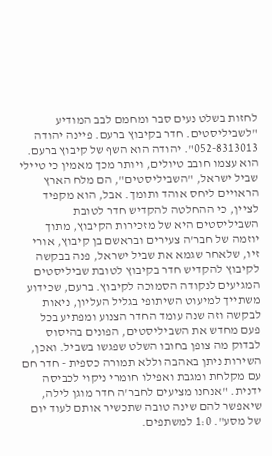לחזות בשלט נעים סבר ומחמם לבב המודיע "לשביליסטים. חדר בקיבוץ ברעם. פיינה יהודה 052-8313013". יהודה הוא השף של קיבוץ ברעם. הוא עצמו חובב טיולים, ויותר מכך מאמין כי טיילי שביל ישראל, "השביליסטים", הם מלח הארץ הראויים ליחס אוהד ותומך. אבל, הוא מקפיד לציין, כי ההחלטה להקדיש חדר לטובת השביליסטים היא של מזכירות הקיבוץ, מתוך יוזמה של חבר'ה צעירים ובראשם בן קיבוץ, אורי זיו, שלאחר שגמא את שביל ישראל, פנה בבקשה לקיבוץ להקדיש חדר בקיבוץ לטובת שביליסטים המגיעים לנקודה הסמוכה לקיבוץ. ברעם, שכידוע משתייך למיעוט השיתופי בגליל העליון, ניאות לבקשה וזה שנה עומד החדר הצנוע ומפתיע בכל פעם מחדש את השביליסטים, הפונים בהיסוס לבדוק מה צופן בחובו השלט שפגשו בשביל. ואכן, השירות ניתן באהבה וללא תמורה כספית - חדר חם עם מקלחת ומגבת ואפילו חומרי ניקוי לכביסה ידנית. "אנחנו מציעים לחבר'ה חדר מוגן לילה, שיאפשר להם שינה טובה שתכשיר אותם לעוד יום של מסע". 1:0 למשתפים.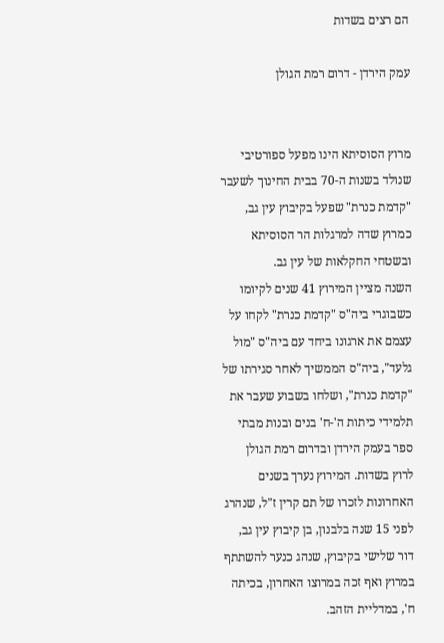הם רצים בשדות

עמק הירדן - דרום רמת הגולן


מרוץ הסוסיתא הינו מפעל ספורטיבי שנולד בשנות ה-70 בבית החינוך לשעבר "קדמת כנרת" שפעל בקיבוץ עין גב, כמרוץ שדה למרגלות הר הסוסיתא ובשטחי החקלאות של עין גב.
השנה מציין המירוץ 41 שנים לקיומו כשבוגרי ביה"ס "קדמת כנרת" לקחו על עצמם את ארגונו ביחד עם ביה"ס "מול גלעד", ביה"ס הממשיך לאחר סגירתו של "קדמת כנרת", ושלחו בשבוע שעבר את תלמידי כיתות ה'-ח' בנים ובנות מבתי ספר בעמק הירדן ובדרום רמת הגולן לרוץ בשדות. המירוץ נערך בשנים האחרונות לזכרו של תם קרין ז"ל, שנהרג לפני 15 שנה בלבנון, בן קיבוץ עין גב, דור שלישי בקיבוץ, שנהג כנער להשתתף במרוץ ואף זכה במרוצו האחרון, בכיתה ח', במדליית הזהב.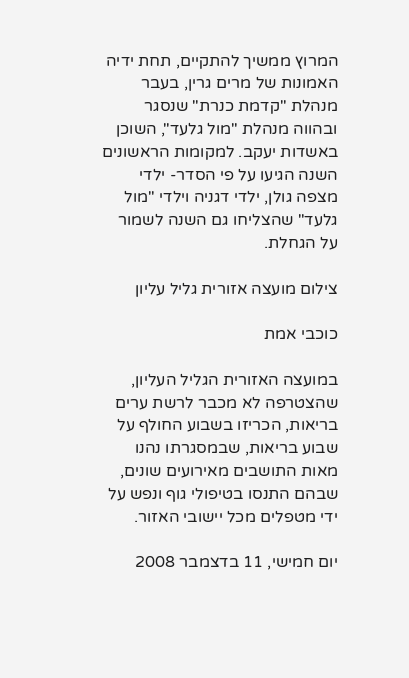המרוץ ממשיך להתקיים, תחת ידיה האמונות של מרים גרין, בעבר מנהלת "קדמת כנרת" שנסגר ובהווה מנהלת "מול גלעד", השוכן באשדות יעקב. למקומות הראשונים השנה הגיעו על פי הסדר- ילדי מצפה גולן, ילדי דגניה וילדי "מול גלעד" שהצליחו גם השנה לשמור על הגחלת.

צילום מועצה אזורית גליל עליון

כוכבי אמת

במועצה האזורית הגליל העליון, שהצטרפה לא מכבר לרשת ערים בריאות, הכריזו בשבוע החולף על שבוע בריאות, שבמסגרתו נהנו מאות התושבים מאירועים שונים, שבהם התנסו בטיפולי גוף ונפש על ידי מטפלים מכל יישובי האזור.

יום חמישי, 11 בדצמבר 2008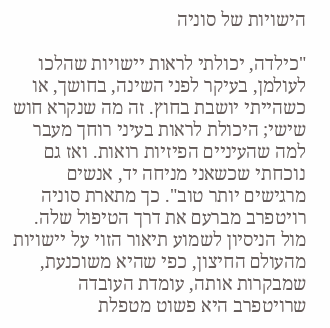הישויות של סוניה

"כילדה, יכולתי לראות יישויות שהלכו לעולמן, בעיקר לפני השינה, בחושך, או כשהייתי יושבת בחוץ. זה מה שנקרא חוש שישי; היכולת לראות בעיני רוחך מעבר למה שהעיניים הפיזיות רואות. ואז גם נוכחתי שכשאני מניחה יד, אנשים מרגישים יותר טוב". כך מתארת סוניה רויטפרב מברעם את דרך הטיפול שלה. מול הניסיון לשמוע תיאור הזוי על יישויות מהעולם החיצון, כפי שהיא משוכנעת, שמבקרות אותה, עומדת העובדה שרויטפרב היא פשוט מטפלת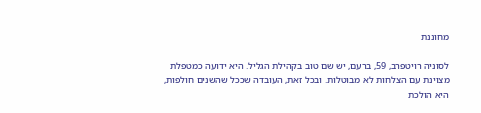מחוננת

לסוניה רויטפרב, 59, ברעם, יש שם טוב בקהילת הגליל. היא ידועה כמטפלת מצוינת עם הצלחות לא מבוטלות. ובכל זאת, העובדה שככל שהשנים חולפות, היא הולכת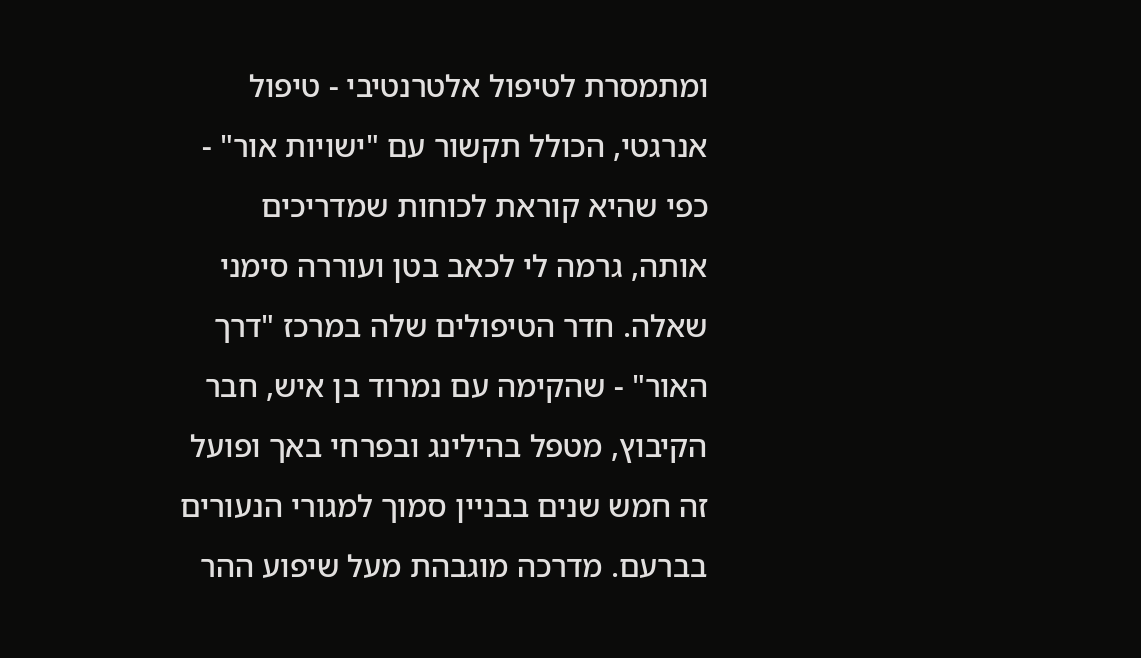ומתמסרת לטיפול אלטרנטיבי - טיפול אנרגטי, הכולל תקשור עם "ישויות אור" - כפי שהיא קוראת לכוחות שמדריכים אותה, גרמה לי לכאב בטן ועוררה סימני שאלה. חדר הטיפולים שלה במרכז "דרך האור" - שהקימה עם נמרוד בן איש, חבר הקיבוץ, מטפל בהילינג ובפרחי באך ופועל זה חמש שנים בבניין סמוך למגורי הנעורים בברעם. מדרכה מוגבהת מעל שיפוע ההר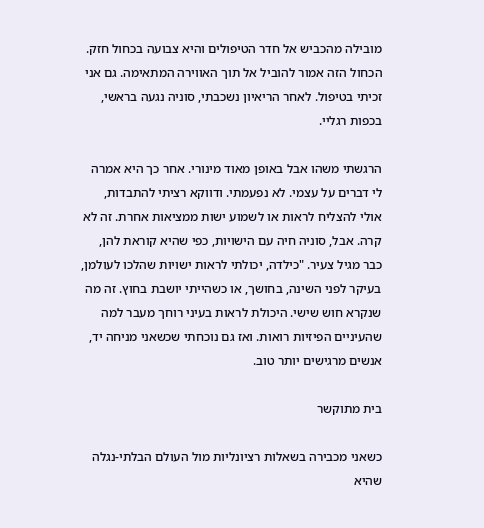מובילה מהכביש אל חדר הטיפולים והיא צבועה בכחול חזק. הכחול הזה אמור להוביל אל תוך האווירה המתאימה. גם אני זכיתי בטיפול. לאחר הריאיון נשכבתי, סוניה נגעה בראשי, בכפות רגליי.

הרגשתי משהו אבל באופן מאוד מינורי. אחר כך היא אמרה לי דברים על עצמי. לא נפעמתי. ודווקא רציתי להתבדות, אולי להצליח לראות או לשמוע ישות ממציאות אחרת. זה לא קרה. אבל, סוניה חיה עם הישויות, כפי שהיא קוראת להן, כבר מגיל צעיר. "כילדה, יכולתי לראות ישויות שהלכו לעולמן, בעיקר לפני השינה, בחושך, או כשהייתי יושבת בחוץ. זה מה שנקרא חוש שישי. היכולת לראות בעיני רוחך מעבר למה שהעיניים הפיזיות רואות. ואז גם נוכחתי שכשאני מניחה יד, אנשים מרגישים יותר טוב.

בית מתוקשר

כשאני מכבירה בשאלות רציונליות מול העולם הבלתי-נגלה שהיא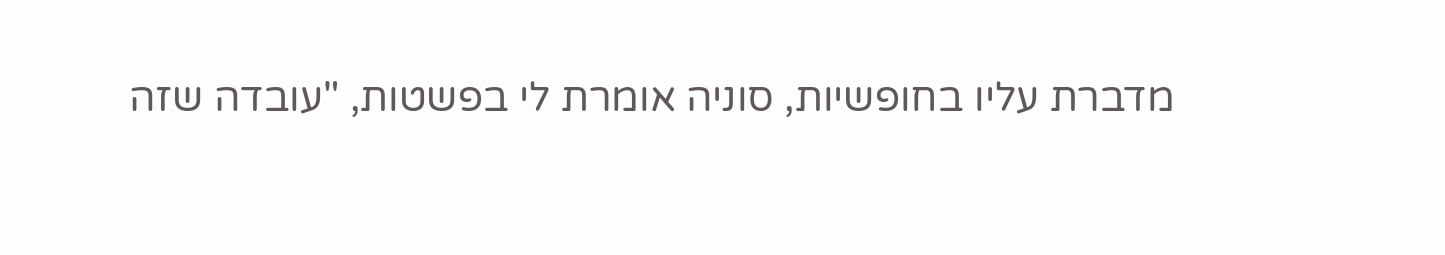מדברת עליו בחופשיות, סוניה אומרת לי בפשטות, "עובדה שזה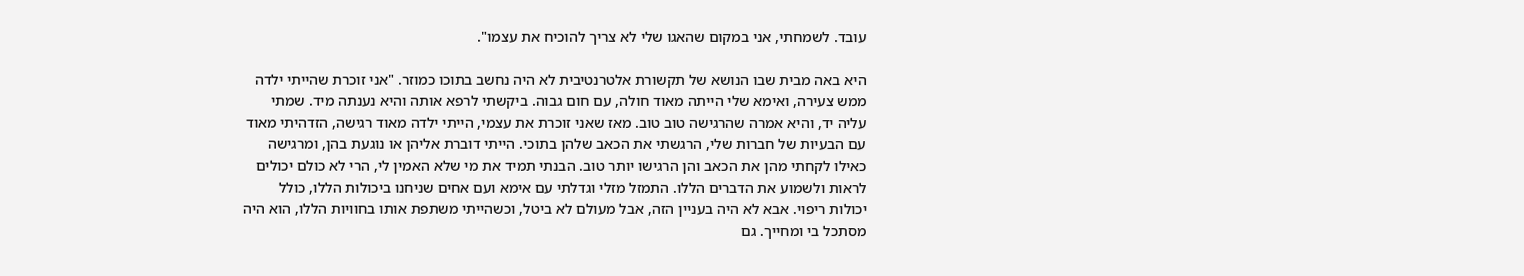עובד. לשמחתי, אני במקום שהאגו שלי לא צריך להוכיח את עצמו".

היא באה מבית שבו הנושא של תקשורת אלטרנטיבית לא היה נחשב בתוכו כמוזר. "אני זוכרת שהייתי ילדה ממש צעירה, ואימא שלי הייתה מאוד חולה, עם חום גבוה. ביקשתי לרפא אותה והיא נענתה מיד. שמתי עליה יד, והיא אמרה שהרגישה טוב טוב. מאז שאני זוכרת את עצמי, הייתי ילדה מאוד רגישה, הזדהיתי מאוד עם הבעיות של חברות שלי, הרגשתי את הכאב שלהן בתוכי. הייתי דוברת אליהן או נוגעת בהן, ומרגישה כאילו לקחתי מהן את הכאב והן הרגישו יותר טוב. הבנתי תמיד את מי שלא האמין לי, הרי לא כולם יכולים לראות ולשמוע את הדברים הללו. התמזל מזלי וגדלתי עם אימא ועם אחים שניחנו ביכולות הללו, כולל יכולות ריפוי. אבא לא היה בעניין הזה, אבל מעולם לא ביטל, וכשהייתי משתפת אותו בחוויות הללו, הוא היה מסתכל בי ומחייך. גם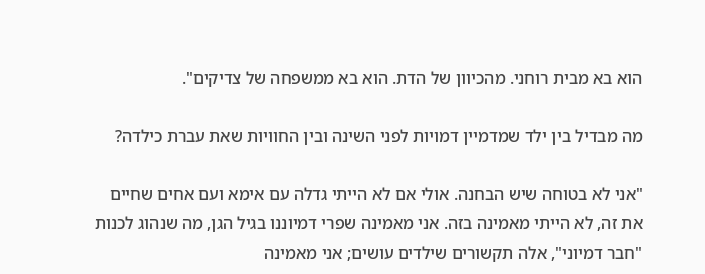הוא בא מבית רוחני. מהכיוון של הדת. הוא בא ממשפחה של צדיקים".

מה מבדיל בין ילד שמדמיין דמויות לפני השינה ובין החוויות שאת עברת כילדה?

"אני לא בטוחה שיש הבחנה. אולי אם לא הייתי גדלה עם אימא ועם אחים שחיים את זה, לא הייתי מאמינה בזה. אני מאמינה שפרי דמיוננו בגיל הגן, מה שנהוג לכנות "חבר דמיוני", אלה תקשורים שילדים עושים; אני מאמינה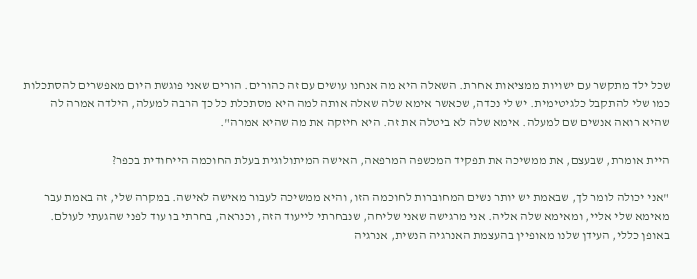שכל ילד מתקשר עם ישויות ממציאות אחרת. השאלה היא מה אנחנו עושים עם זה כהורים. הורים שאני פוגשת היום מאפשרים להסתכלות כמו שלי להתקבל כלגיטימית. יש לי נכדה, שכאשר אימא שלה שאלה אותה למה היא מסתכלת כל כך הרבה למעלה, הילדה אמרה לה שהיא רואה אנשים שם למעלה. אימא שלה לא ביטלה את זה. היא חיזקה את מה שהיא אמרה".

היית אומרת, שבעצם, את ממשיכה את תפקיד המכשפה המרפאה, האישה המיתולוגית בעלת החוכמה הייחודית בכפר?

"אני יכולה לומר לך, שבאמת יש יותר נשים המחוברות לחוכמה הזו, והיא ממשיכה לעבור מאישה לאישה. במקרה שלי, זה באמת עבר מאימא שלי אליי, ומאימא שלה אליה. אני מרגישה שאני שליחה, שנבחרתי לייעוד הזה, וכנראה, בחרתי בו עוד לפני שהגעתי לעולם. באופן כללי, העידן שלנו מאופיין בהעצמת האנרגיה הנשית, אנרגיה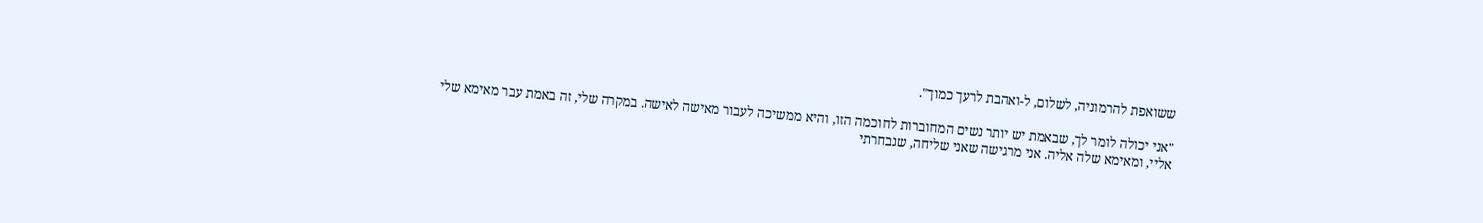ששואפת להרמוניה, לשלום, ל-ואהבת לרעך כמוך".

"אני יכולה לומר לך, שבאמת יש יותר נשים המחוברות לחוכמה הזו, והיא ממשיכה לעבור מאישה לאישה. במקרה שלי, זה באמת עבר מאימא שלי אליי, ומאימא שלה אליה. אני מרגישה שאני שליחה, שנבחרתי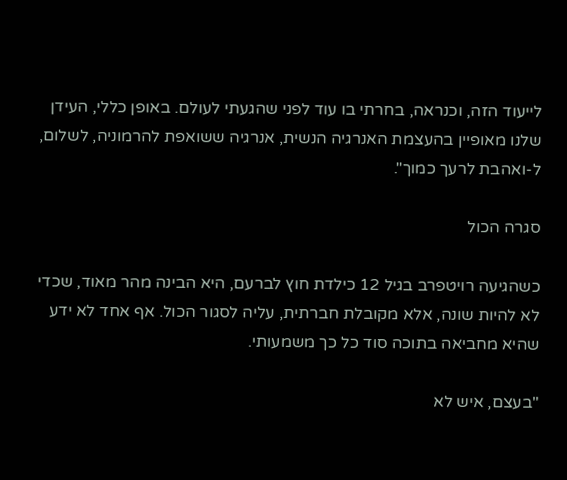לייעוד הזה, וכנראה, בחרתי בו עוד לפני שהגעתי לעולם. באופן כללי, העידן שלנו מאופיין בהעצמת האנרגיה הנשית, אנרגיה ששואפת להרמוניה, לשלום, ל-ואהבת לרעך כמוך".

סגרה הכול

כשהגיעה רויטפרב בגיל 12 כילדת חוץ לברעם, היא הבינה מהר מאוד, שכדי לא להיות שונה, אלא מקובלת חברתית, עליה לסגור הכול. אף אחד לא ידע שהיא מחביאה בתוכה סוד כל כך משמעותי.

"בעצם, איש לא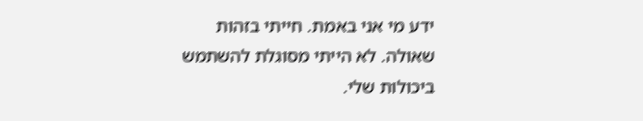ידע מי אני באמת. חייתי בזהות שאולה. לא הייתי מסוגלת להשתמש ביכולות שלי.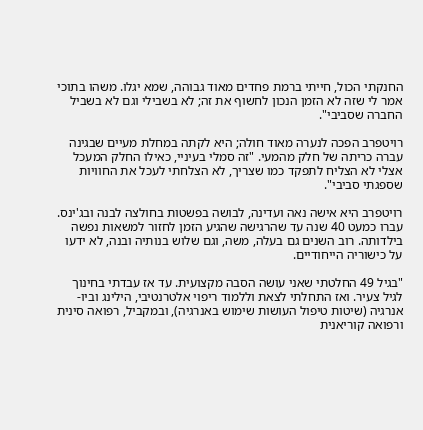החנקתי הכול, חייתי ברמת פחדים מאוד גבוהה, שמא יגלו. משהו בתוכי אמר לי שזה לא הזמן הנכון לחשוף את זה; לא בשבילי וגם לא בשביל החברה שסביבי".

רויטפרב הפכה לנערה מאוד חולה; היא לקתה במחלת מעיים שבגינה עברה כריתה של חלק מהמעי. "זה סמלי בעיניי, כאילו החלק המעכל אצלי לא הצליח לתפקד כמו שצריך, לא הצלחתי לעכל את החוויות שספגתי סביבי".

רויטפרב היא אישה נאה ועדינה, לבושה בפשטות בחולצה לבנה ובג'ינס. עברו כמעט 40 שנה עד שהרגישה שהגיע הזמן לחזור למשאות נפשה בילדותה. רוב השנים גם בעלה, משה, וגם שלוש בנותיה ובנה, לא ידעו על כישוריה הייחודיים.

"בגיל 49 החלטתי שאני עושה הסבה מקצועית. עד אז עבדתי בחינוך לגיל צעיר. ואז התחלתי לצאת וללמוד ריפוי אלטרנטיבי, הילינג וביו-אנרגיה (שיטות טיפול העושות שימוש באנרגיה), ובמקביל, רפואה סינית ורפואה קוריאנית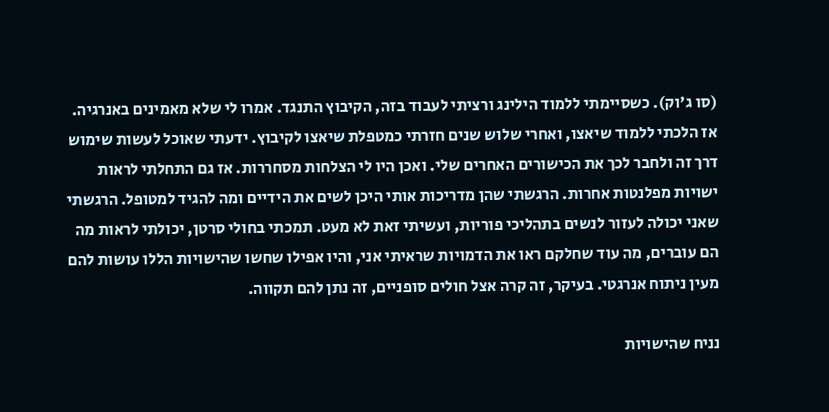(סו ג'וק). כשסיימתי ללמוד הילינג ורציתי לעבוד בזה, הקיבוץ התנגד. אמרו לי שלא מאמינים באנרגיה. אז הלכתי ללמוד שיאצו, ואחרי שלוש שנים חזרתי כמטפלת שיאצו לקיבוץ. ידעתי שאוכל לעשות שימוש דרך זה ולחבר לכך את הכישורים האחרים שלי. ואכן היו לי הצלחות מסחררות. אז גם התחלתי לראות ישויות מפלנטות אחרות. הרגשתי שהן מדריכות אותי היכן לשים את הידיים ומה להגיד למטופל. הרגשתי שאני יכולה לעזור לנשים בתהליכי פוריות, ועשיתי זאת לא מעט. תמכתי בחולי סרטן, יכולתי לראות מה הם עוברים, מה עוד שחלקם ראו את הדמויות שראיתי אני, והיו אפילו שחשו שהישויות הללו עושות להם מעין ניתוח אנרגטי. בעיקר, זה קרה אצל חולים סופניים, זה נתן להם תקווה.

נניח שהישויות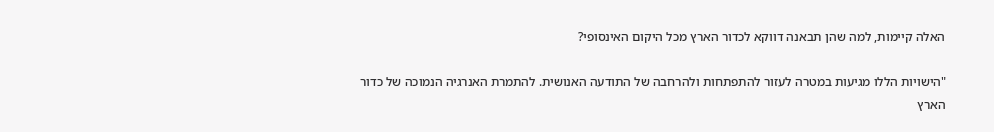האלה קיימות, למה שהן תבאנה דווקא לכדור הארץ מכל היקום האינסופי?

"הישויות הללו מגיעות במטרה לעזור להתפתחות ולהרחבה של התודעה האנושית. להתמרת האנרגיה הנמוכה של כדור הארץ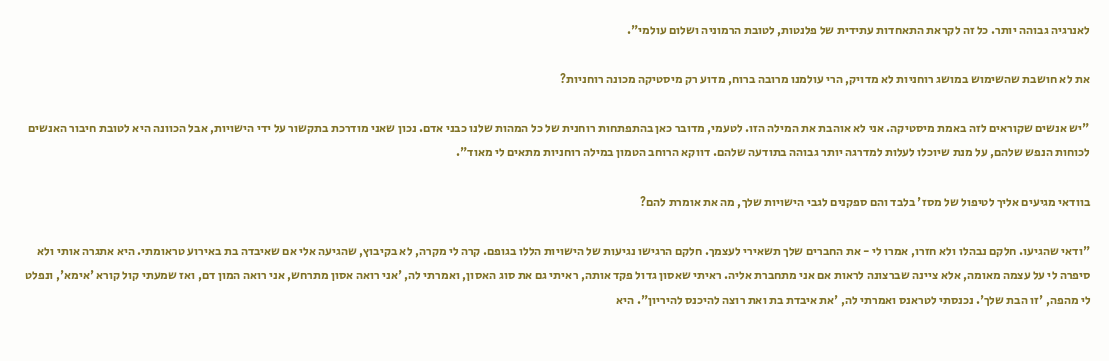לאנרגיה גבוהה יותר. כל זה לקראת התאחדות עתידית של פלנטות, לטובת הרמוניה ושלום עולמי".

את לא חושבת שהשימוש במושג רוחניות לא מדויק, הרי עולמנו מרובה ברוח, מדוע רק מיסטיקה מכונה רוחניות?

"יש אנשים שקוראים לזה באמת מיסטיקה. אני לא אוהבת את המילה הזו. לטעמי, מדובר כאן בהתפתחות רוחנית של כל המהות שלנו כבני אדם. נכון שאני מודרכת בתקשור על ידי הישויות, אבל הכוונה היא לטובת חיבור האנשים לכוחות הנפש שלהם, על מנת שיוכלו לעלות למדרגה יותר גבוהה בתודעה שלהם. דווקא הרוחב הטמון במילה רוחניות מתאים לי מאוד".

בוודאי מגיעים אליך לטיפול של מסז' בלבד והם ספקנים לגבי הישויות שלך, מה את אומרת להם?

"ודאי שהגיעו. חלקם נבהלו ולא חזרו, אמרו לי - את החברים שלך תשאירי לעצמך. חלקם הרגישו נגיעות של הישויות הללו בגופם. קרה לי מקרה, לא בקיבוץ, שהגיעה אלי אם שאיבדה בת באירוע טראומתי. היא אתגרה אותי ולא סיפרה לי על עצמה מאומה, אלא ציינה שברצונה לראות אם אני מתחברת אליה. ראיתי שאסון גדול פקד אותה, ראיתי גם את סוג האסון, ואמרתי לה, 'אני רואה אסון מתרחש, אני רואה המון דם, ואז שמעתי קול קורא 'אימא', ונפלט לי מהפה, 'זו הבת שלך'. נכנסתי לטראנס ואמרתי לה, 'את איבדת בת ואת רוצה להיכנס להיריון". היא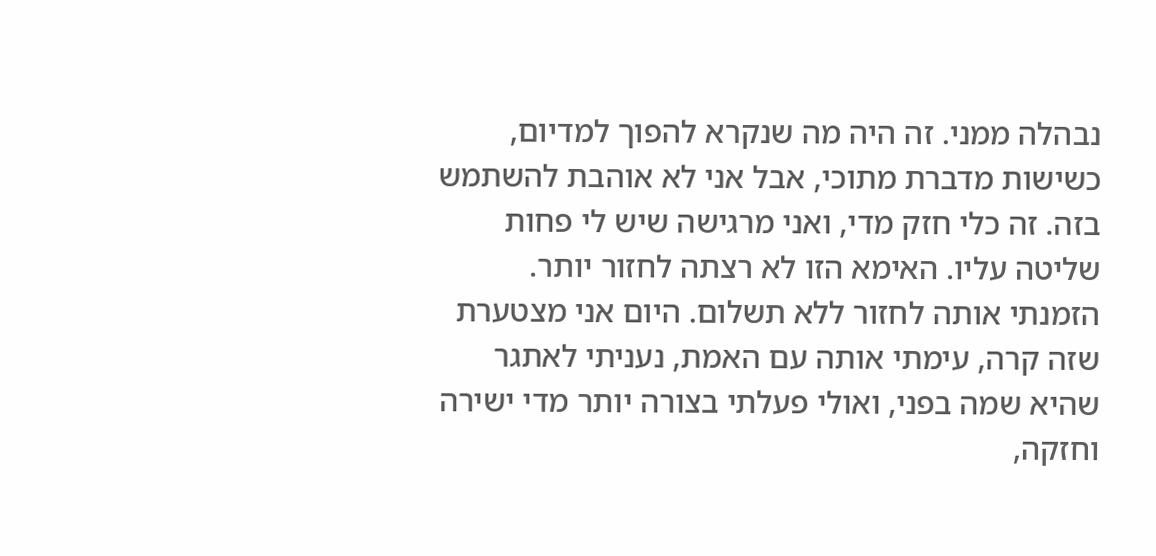נבהלה ממני. זה היה מה שנקרא להפוך למדיום, כשישות מדברת מתוכי, אבל אני לא אוהבת להשתמש בזה. זה כלי חזק מדי, ואני מרגישה שיש לי פחות שליטה עליו. האימא הזו לא רצתה לחזור יותר. הזמנתי אותה לחזור ללא תשלום. היום אני מצטערת שזה קרה, עימתי אותה עם האמת, נעניתי לאתגר שהיא שמה בפני, ואולי פעלתי בצורה יותר מדי ישירה וחזקה,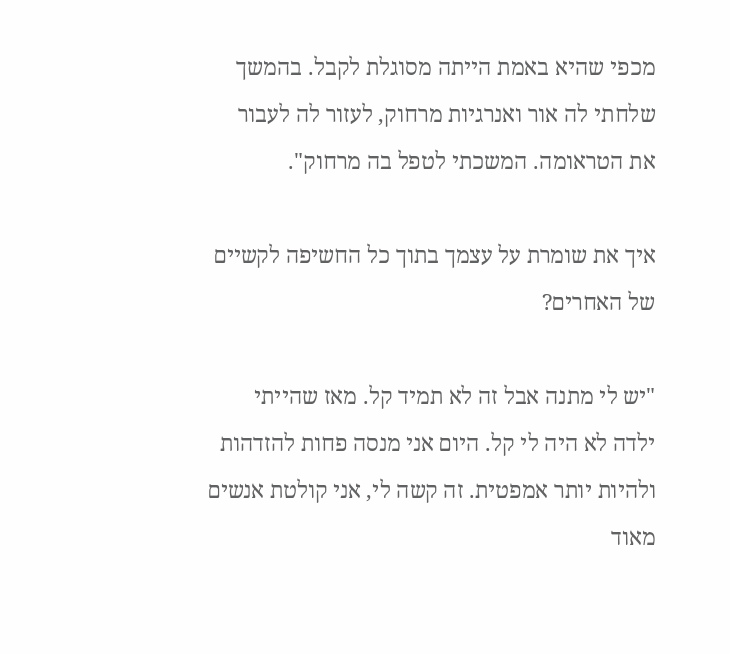מכפי שהיא באמת הייתה מסוגלת לקבל. בהמשך שלחתי לה אור ואנרגיות מרחוק, לעזור לה לעבור את הטראומה. המשכתי לטפל בה מרחוק".

איך את שומרת על עצמך בתוך כל החשיפה לקשיים של האחרים?

"יש לי מתנה אבל זה לא תמיד קל. מאז שהייתי ילדה לא היה לי קל. היום אני מנסה פחות להזדהות ולהיות יותר אמפטית. זה קשה לי, אני קולטת אנשים מאוד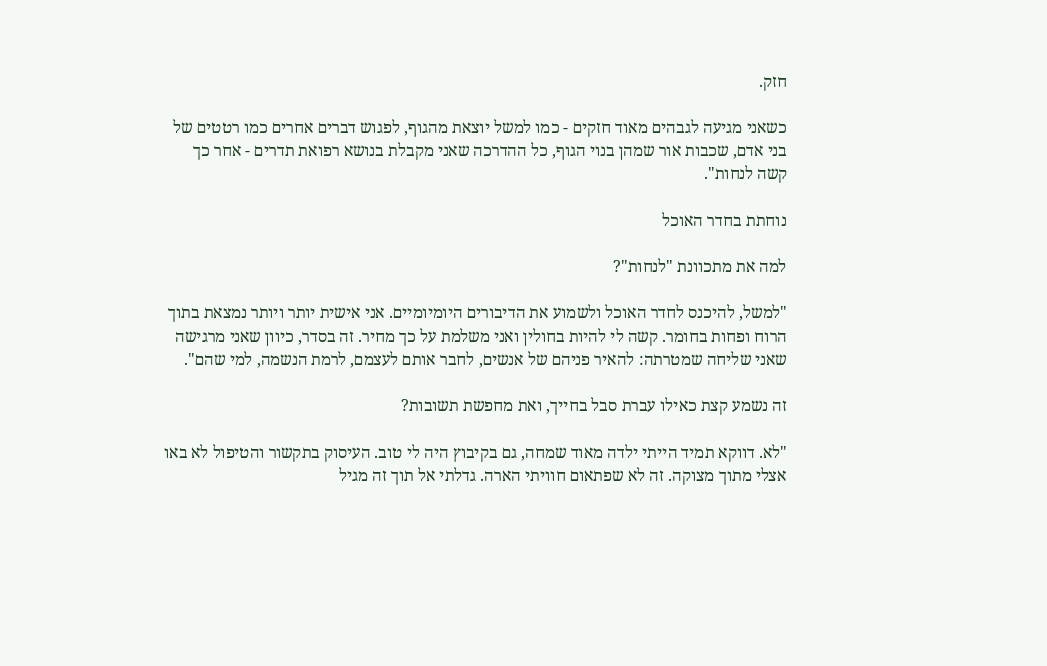חזק.

כשאני מגיעה לגבהים מאוד חזקים - כמו למשל יוצאת מהגוף, לפגוש דברים אחרים כמו רטטים של בני אדם, שכבות אור שמהן בנוי הגוף, כל ההדרכה שאני מקבלת בנושא רפואת תדרים - אחר כך קשה לנחות".

נוחתת בחדר האוכל

למה את מתכוונת "לנחות"?

"למשל, להיכנס לחדר האוכל ולשמוע את הדיבורים היומיומיים. אני אישית יותר ויותר נמצאת בתוך הרוח ופחות בחומר. קשה לי להיות בחולין ואני משלמת על כך מחיר. זה בסדר, כיוון שאני מרגישה שאני שליחה שמטרתה: להאיר פניהם של אנשים, לחבר אותם לעצמם, לרמת הנשמה, למי שהם".

זה נשמע קצת כאילו עברת סבל בחייך, ואת מחפשת תשובות?

"לא. דווקא תמיד הייתי ילדה מאוד שמחה, גם בקיבוץ היה לי טוב. העיסוק בתקשור והטיפול לא באו אצלי מתוך מצוקה. זה לא שפתאום חוויתי הארה. גדלתי אל תוך זה מגיל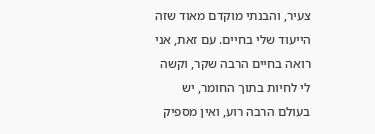צעיר, והבנתי מוקדם מאוד שזה הייעוד שלי בחיים. עם זאת, אני רואה בחיים הרבה שקר, וקשה לי לחיות בתוך החומר, יש בעולם הרבה רוע, ואין מספיק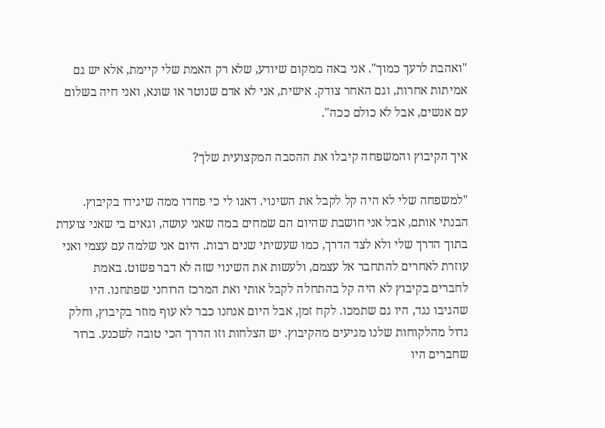"ואהבת לרעך כמוך". אני באה ממקום שיודע, שלא רק האמת שלי קיימת, אלא יש גם אמיתות אחרות, וגם האחר צודק. אישית, אני לא אדם שנוטר או שונא, ואני חיה בשלום עם אנשים, אבל לא כולם ככה".

איך הקיבוץ והמשפחה קיבלו את ההסבה המקצועית שלך?

"למשפחה שלי לא היה קל לקבל את השינוי. דאגו לי כי פחדו ממה שיגידו בקיבוץ. הבנתי אותם, אבל אני חושבת שהיום הם שמחים במה שאני עושה, וגאים בי שאני צועדת בתוך הדרך שלי ולא לצד הדרך, כמו שעשיתי שנים רבות. היום אני שלמה עם עצמי ואני עוזרת לאחרים להתחבר אל עצמם, ולעשות את השינוי שזה לא דבר פשוט. באמת לחברים בקיבוץ לא היה קל בהתחלה לקבל אותי ואת המרכז הרוחני שפתחנו. היו שהגיבו נגד, היו גם שתמכו. לקח זמן, אבל היום אנחנו כבר לא עוף מוזר בקיבוץ, וחלק גדול מהלקוחות שלנו מגיעים מהקיבוץ. יש הצלחות וזו הדרך הכי טובה לשכנע. ברור שחברים היו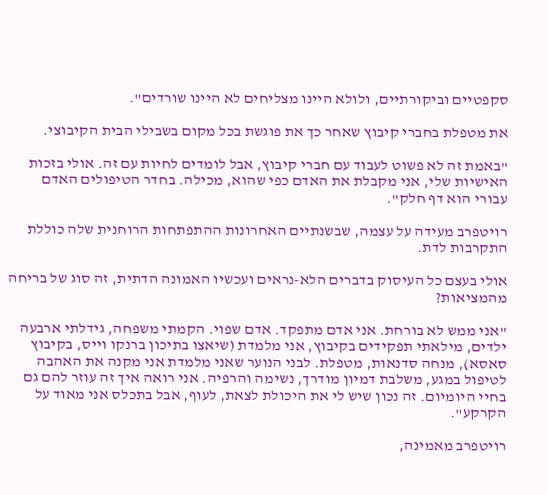סקפטיים וביקורתיים, ולולא היינו מצליחים לא היינו שורדים".

את מטפלת בחברי קיבוץ שאחר כך את פוגשת בכל מקום בשבילי הבית הקיבוצי.

"באמת זה לא פשוט לעבוד עם חברי קיבוץ, אבל לומדים לחיות עם זה. אולי בזכות האישיות שלי, אני מקבלת את האדם כפי שהוא, מכילה. בחדר הטיפולים האדם עבורי הוא דף חלק".

רויטפרב מעידה על עצמה, שבשנתיים האחרונות ההתפתחות הרוחנית שלה כוללת התקרבות לדת.

אולי בעצם כל העיסוק בדברים הלא-נראים ועכשיו האמונה הדתית, זה סוג של בריחה מהמציאות?

"אני ממש לא בורחת. אני אדם מתפקד. אדם שפוי. הקמתי משפחה, גידלתי ארבעה ילדים, מילאתי תפקידים בקיבוץ, אני מלמדת (שיאצו בתיכון ברנקו וייס, בקיבוץ סאסא), מנחה סדנאות, מטפלת. לבני הנוער שאני מלמדת אני מקנה את האהבה לטיפול במגע, משלבת דמיון מודרך, נשימה והרפיה. אני רואה איך זה עוזר להם גם בחיי היומיום. זה נכון שיש לי את היכולת לצאת, לעוף, אבל בתכלס אני מאוד על הקרקע".

רויטפרב מאמינה,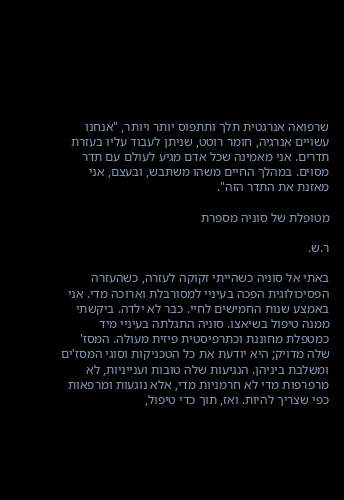שרפואה אנרגטית תלך ותתפוס יותר ויותר, "אנחנו עשויים אנרגיה, חומר רוטט, שניתן לעבוד עליו בעזרת תדרים. אני מאמינה שכל אדם מגיע לעולם עם תדר מסוים. במהלך החיים משהו משתבש, ובעצם, אני מאזנת את התדר הזה".

מטופלת של סוניה מספרת

ר.ש.

באתי אל סוניה כשהייתי זקוקה לעזרה, כשהעזרה הפסיכולוגית הפכה בעיניי למסורבלת וארוכה מדי. אני באמצע שנות החמישים לחיי. כבר לא ילדה. ביקשתי ממנה טיפול בשיאצו. סוניה התגלתה בעיניי מיד כמטפלת מחוננת וכתרפיסטית פיזית מעולה. המסז' שלה מדויק; היא יודעת את כל הטכניקות וסוגי המסז'ים ומשלבת ביניהן. הנגיעות שלה טובות וענייניות, לא מרפרפות מדי לא חרמניות מדי, אלא נוגעות ומרפאות כפי שצריך להיות. ואז, תוך כדי טיפול,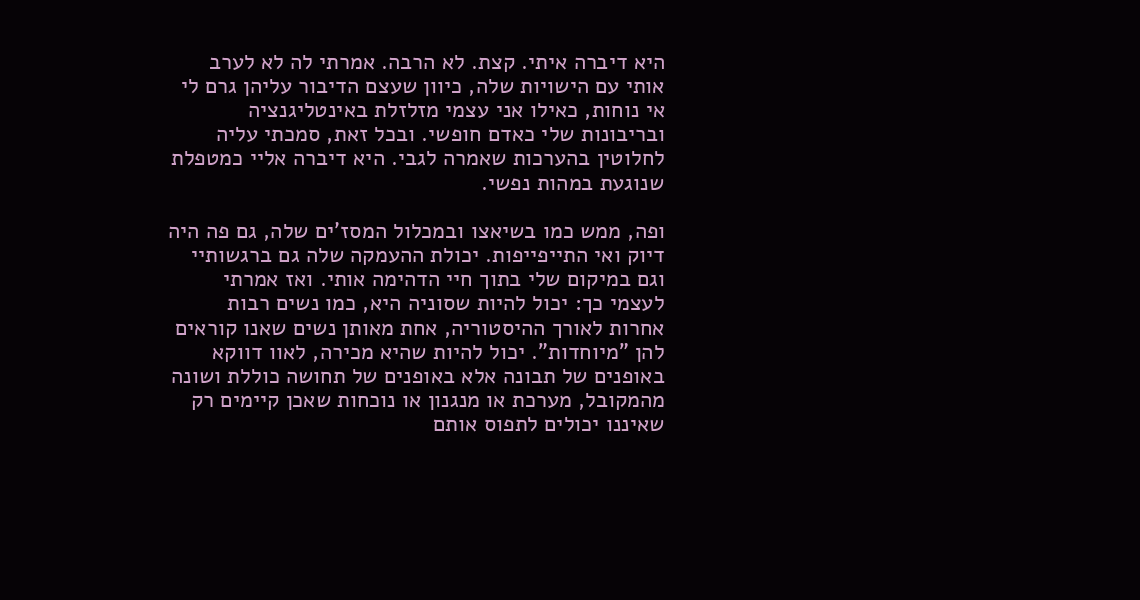היא דיברה איתי. קצת. לא הרבה. אמרתי לה לא לערב אותי עם הישויות שלה, כיוון שעצם הדיבור עליהן גרם לי אי נוחות, כאילו אני עצמי מזלזלת באינטליגנציה ובריבונות שלי כאדם חופשי. ובכל זאת, סמכתי עליה לחלוטין בהערכות שאמרה לגבי. היא דיברה אליי כמטפלת שנוגעת במהות נפשי.

ופה, ממש כמו בשיאצו ובמכלול המסז'ים שלה, גם פה היה דיוק ואי התייפייפות. יכולת ההעמקה שלה גם ברגשותיי וגם במיקום שלי בתוך חיי הדהימה אותי. ואז אמרתי לעצמי כך: יכול להיות שסוניה היא, כמו נשים רבות אחרות לאורך ההיסטוריה, אחת מאותן נשים שאנו קוראים להן "מיוחדות". יכול להיות שהיא מכירה, לאוו דווקא באופנים של תבונה אלא באופנים של תחושה כוללת ושונה מהמקובל, מערכת או מנגנון או נוכחות שאכן קיימים רק שאיננו יכולים לתפוס אותם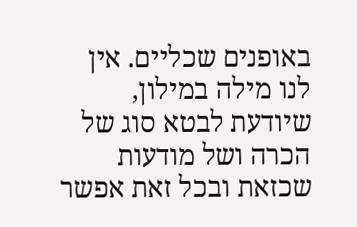באופנים שכליים. אין לנו מילה במילון, שיודעת לבטא סוג של הכרה ושל מודעות שכזאת ובכל זאת אפשר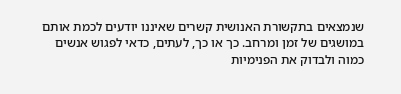שנמצאים בתקשורת האנושית קשרים שאיננו יודעים לכמת אותם במושגים של זמן ומרחב. כך או כך, לעתים, כדאי לפגוש אנשים כמוה ולבדוק את הפנימיות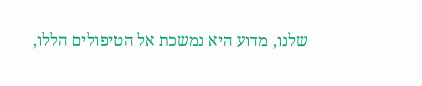שלנו, מדוע היא נמשכת אל הטיפולים הללו,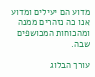מדוע הם יעילים ומדוע אנו כה נזהרים ממנה ומהכוחות המכושפים שבה.

עורך הבלוג